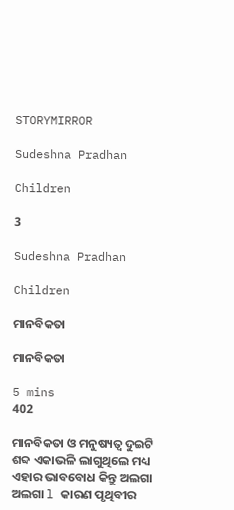STORYMIRROR

Sudeshna Pradhan

Children

3

Sudeshna Pradhan

Children

ମାନବିକତା

ମାନବିକତା

5 mins
402

ମାନବିକତା ଓ ମନୁଷ୍ୟତ୍ୱ ଦୁଇଟି ଶବ୍ଦ ଏକାଭଳି ଲାଗୁଥିଲେ ମଧ୍ୟ ଏହାର ଭାବବୋଧ କିନ୍ତୁ ଅଲଗା ଅଲଗା l କାରଣ ପୃଥିବୀର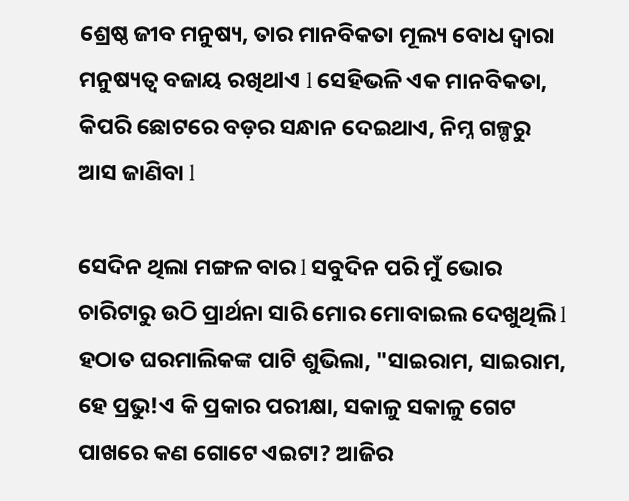ଶ୍ରେଷ୍ଠ ଜୀବ ମନୁଷ୍ୟ, ତାର ମାନବିକତା ମୂଲ୍ୟ ବୋଧ ଦ୍ୱାରା ମନୁଷ୍ୟତ୍ୱ ବଜାୟ ରଖିଥlଏ l ସେହିଭଳି ଏକ ମାନବିକତା, କିପରି ଛୋଟରେ ବଡ଼ର ସନ୍ଧାନ ଦେଇଥାଏ, ନିମ୍ନ ଗଳ୍ପରୁ ଆସ ଜାଣିବା l

ସେଦିନ ଥିଲା ମଙ୍ଗଳ ବାର l ସବୁଦିନ ପରି ମୁଁ ଭୋର ଚାରିଟାରୁ ଉଠି ପ୍ରାର୍ଥନା ସାରି ମୋର ମୋବାଇଲ ଦେଖୁଥିଲି l ହଠାତ ଘରମାଲିକଙ୍କ ପାଟି ଶୁଭିଲା, "ସାଇରାମ, ସାଇରାମ, ହେ ପ୍ରଭୁ!ଏ କି ପ୍ରକାର ପରୀକ୍ଷା, ସକାଳୁ ସକାଳୁ ଗେଟ ପାଖରେ କଣ ଗୋଟେ ଏଇଟା? ଆଜିର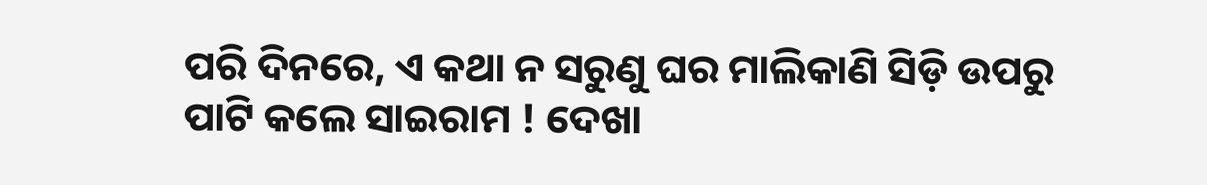ପରି ଦିନରେ, ଏ କଥା ନ ସରୁଣୁ ଘର ମାଲିକାଣି ସିଡ଼ି ଉପରୁ ପାଟି କଲେ ସାଇରାମ ! ଦେଖା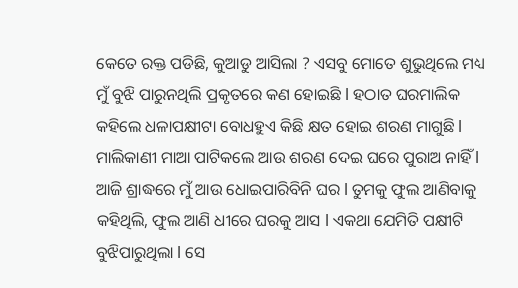କେତେ ରକ୍ତ ପଡିଛି, କୁଆଡୁ ଆସିଲା ? ଏସବୁ ମୋତେ ଶୁଭୁଥିଲେ ମଧ୍ୟ ମୁଁ ବୁଝି ପାରୁନଥିଲି ପ୍ରକୃତରେ କଣ ହୋଇଛି l ହଠାତ ଘରମାଲିକ କହିଲେ ଧଳାପକ୍ଷୀଟା ବୋଧହୁଏ କିଛି କ୍ଷତ ହୋଇ ଶରଣ ମାଗୁଛି l ମାଲିକାଣୀ ମାଆ ପାଟିକଲେ ଆଉ ଶରଣ ଦେଇ ଘରେ ପୁରାଅ ନାହିଁ l ଆଜି ଶ୍ରାଦ୍ଧରେ ମୁଁ ଆଉ ଧୋଇପାରିବିନି ଘର l ତୁମକୁ ଫୁଲ ଆଣିବାକୁ କହିଥିଲି, ଫୁଲ ଆଣି ଧୀରେ ଘରକୁ ଆସ l ଏକଥା ଯେମିତି ପକ୍ଷୀଟି ବୁଝିପାରୁଥିଲା l ସେ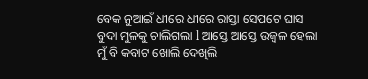ବେକ ନୁଆଇଁ ଧୀରେ ଧୀରେ ରାସ୍ତା ସେପଟେ ଘାସ ବୁଦା ମୁଳକୁ ଚାଲିଗଲା l ଆସ୍ତେ ଆସ୍ତେ ଉଜ୍ୱଳ ହେଲା ମୁଁ ବି କବାଟ ଖୋଲି ଦେଖିଲି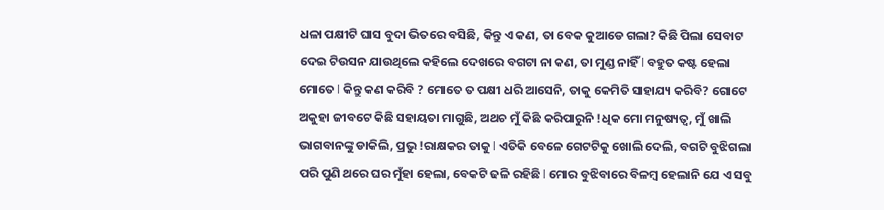ଧଳା ପକ୍ଷୀଟି ଘାସ ବୁଦା ଭିତରେ ବସିଛି, କିନ୍ତୁ ଏ କଣ, ତା ବେକ କୁଆଡେ ଗଲା? କିଛି ପିଲା ସେବାଟ ଦେଇ ଟିଉସନ ଯାଉଥିଲେ କହିଲେ ଦେଖରେ ବଗଟା ନା କଣ, ତା ମୁଣ୍ଡ ନାହିଁ l ବହୁତ କଷ୍ଟ ହେଲା ମୋତେ l କିନ୍ତୁ କଣ କରିବି ? ମୋତେ ତ ପକ୍ଷୀ ଧରି ଆସେନି, ତାକୁ କେମିତି ସାହାଯ୍ୟ କରିବି? ଗୋଟେ ଅକୁହା ଜୀବଟେ କିଛି ସହାୟତା ମାଗୁଛି, ଅଥଚ ମୁଁ କିଛି କରିପାରୁନି !ଧିକ ମୋ ମନୁଷ୍ୟତ୍ୱ, ମୁଁ ଖାଲି ଭାଗବାନଙ୍କୁ ଡାକିଲି, ପ୍ରଭୁ !ରାକ୍ଷକର ତାକୁ l ଏତିକି ବେଳେ ଗେଟଟିକୁ ଖୋଲି ଦେଲି, ବଗଟି ବୁଝିଗଲା ପରି ପୁଣି ଥରେ ଘର ମୁଁହା ହେଲା, ବେକଟି ଢଳି ରହିଛି l ମୋର ବୁଝିବାରେ ବିଳମ୍ବ ହେଲାନି ଯେ ଏ ସବୁ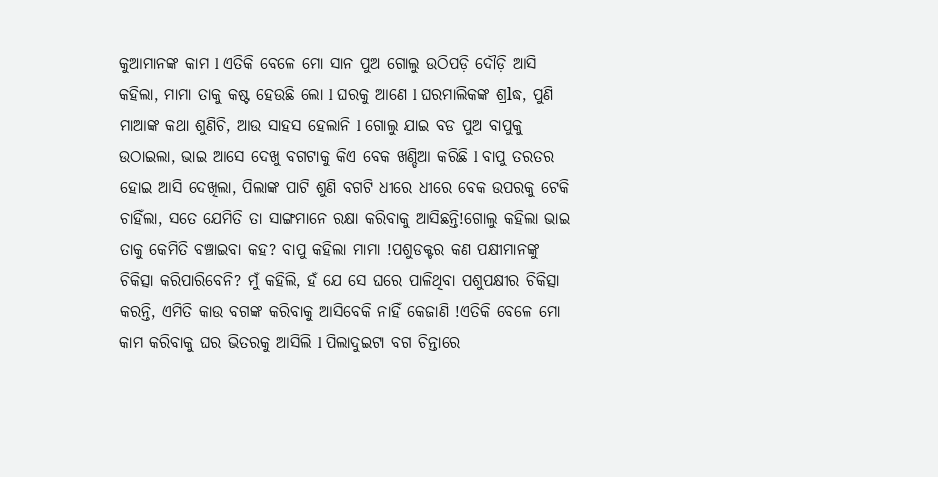କୁଆମାନଙ୍କ କାମ l ଏତିକି ବେଳେ ମୋ ସାନ ପୁଅ ଗୋଲୁ ଉଠିପଡ଼ି ଦୌଡ଼ି ଆସି କହିଲା, ମାମା ତାକୁ କଷ୍ଟ ହେଉଛି ଲୋ l ଘରକୁ ଆଣେ l ଘରମାଲିକଙ୍କ ଶ୍ରlଦ୍ଧ, ପୁଣି ମାଆଙ୍କ କଥା ଶୁଣିଚି, ଆଉ ସାହସ ହେଲାନି l ଗୋଲୁ ଯାଇ ବଡ ପୁଅ ବାପୁକୁ ଉଠାଇଲା, ଭାଇ ଆସେ ଦେଖୁ ବଗଟାକୁ କିଏ ବେକ ଖଣ୍ଡିଆ କରିଛି l ବାପୁ ତରତର ହୋଇ ଆସି ଦେଖିଲା, ପିଲାଙ୍କ ପାଟି ଶୁଣି ବଗଟି ଧୀରେ ଧୀରେ ବେକ ଉପରକୁ ଟେକି ଚାହିଁଲା, ସତେ ଯେମିତି ତା ସାଙ୍ଗମାନେ ରକ୍ଷା କରିବାକୁ ଆସିଛନ୍ତି!ଗୋଲୁ କହିଲା ଭାଇ ତାକୁ କେମିତି ବଞ୍ଚାଇବା କହ? ବାପୁ କହିଲା ମାମା !ପଶୁଡକ୍ଟର କଣ ପକ୍ଷୀମାନଙ୍କୁ ଚିକିତ୍ସା କରିପାରିବେନି? ମୁଁ କହିଲି, ହଁ ଯେ ସେ ଘରେ ପାଳିଥିବା ପଶୁପକ୍ଷୀର ଚିକିତ୍ସା କରନ୍ତି, ଏମିତି କାଉ ବଗଙ୍କ କରିବାକୁ ଆସିବେକି ନାହିଁ କେଜାଣି !ଏତିକି ବେଳେ ମୋ କାମ କରିବାକୁ ଘର ଭିତରକୁ ଆସିଲି l ପିଲାଦୁଇଟା ବଗ ଚିନ୍ତାରେ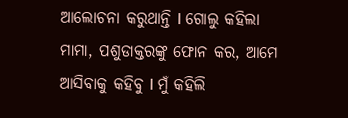ଆଲୋଚନା କରୁଥାନ୍ତି l ଗୋଲୁ କହିଲା ମାମା, ପଶୁଡାକ୍ତରଙ୍କୁ ଫୋନ କର, ଆମେ ଆସିବାକୁ କହିବୁ l ମୁଁ କହିଲି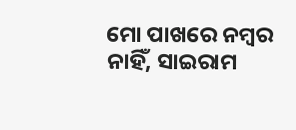ମୋ ପାଖରେ ନମ୍ବର ନାହିଁ, ସାଇରାମ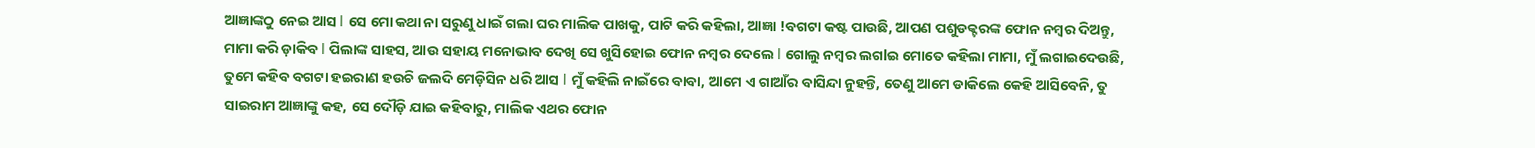ଆଜ୍ଞାଙ୍କଠୁ ନେଇ ଆସ l ସେ ମୋ କଥା ନା ସରୁଣୁ ଧାଇଁ ଗଲା ଘର ମାଲିକ ପାଖକୁ, ପାଟି କରି କହିଲା, ଆଜ୍ଞା !ବଗଟା କଷ୍ଟ ପାଉଛି, ଆପଣ ପଶୁଡକ୍ଟରଙ୍କ ଫୋନ ନମ୍ବର ଦିଅନ୍ତୁ, ମାମା କରି ଡ଼ାକିବ l ପିଲାଙ୍କ ସାହସ, ଆଉ ସହାୟ ମନୋଭାବ ଦେଖି ସେ ଖୁସିହୋଇ ଫୋନ ନମ୍ବର ଦେଲେ l ଗୋଲୁ ନମ୍ବର ଲଗlଇ ମୋତେ କହିଲା ମାମା, ମୁଁ ଲଗାଇଦେଉଛି, ତୁମେ କହିବ ବଗଟା ହଇରାଣ ହଉଚି ଜଲଦି ମେଡ଼ିସିନ ଧରି ଆସ l ମୁଁ କହିଲି ନାଇଁରେ ବାବା, ଆମେ ଏ ଗାଆଁର ବାସିନ୍ଦା ନୁହନ୍ତି, ତେଣୁ ଆମେ ଡାକିଲେ କେହି ଆସିବେନି, ତୁ ସାଇରାମ ଆଜ୍ଞାଙ୍କୁ କହ, ସେ ଦୌଡ଼ି ଯାଇ କହିବାରୁ, ମାଲିକ ଏଥର ଫୋନ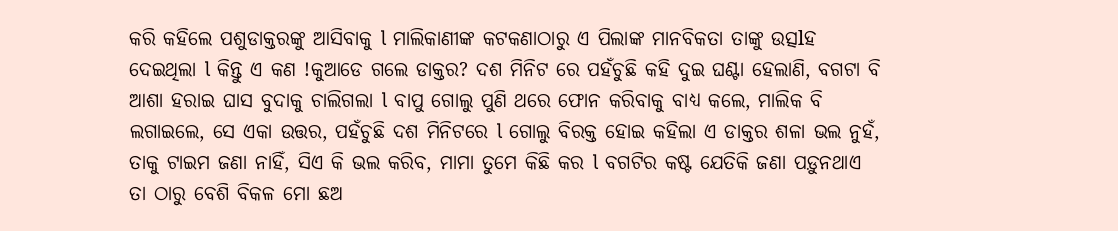କରି କହିଲେ ପଶୁଡାକ୍ତରଙ୍କୁ ଆସିବାକୁ l ମାଲିକାଣୀଙ୍କ କଟକଣାଠାରୁ ଏ ପିଲାଙ୍କ ମାନବିକତା ତାଙ୍କୁ ଉତ୍ସlହ ଦେଇଥିଲା l କିନ୍ତୁ ଏ କଣ !କୁଆଡେ ଗଲେ ଡାକ୍ତର? ଦଶ ମିନିଟ ରେ ପହଁଚୁଛି କହି ଦୁଇ ଘଣ୍ଟା ହେଲାଣି, ବଗଟା ବି ଆଶା ହରାଇ ଘାସ ବୁଦାକୁ ଚାଲିଗଲା l ବାପୁ ଗୋଲୁ ପୁଣି ଥରେ ଫୋନ କରିବାକୁ ବାଧ୍ୟ କଲେ, ମାଲିକ ବି ଲଗାଇଲେ, ସେ ଏକା ଉତ୍ତର, ପହଁଚୁଛି ଦଶ ମିନିଟରେ l ଗୋଲୁ ବିରକ୍ତ ହୋଇ କହିଲା ଏ ଡାକ୍ତର ଶଳା ଭଲ ନୁହଁ, ତାକୁ ଟାଇମ ଜଣା ନାହିଁ, ସିଏ କି ଭଲ କରିବ, ମାମା ତୁମେ କିଛି କର l ବଗଟିର କଷ୍ଟ ଯେତିକି ଜଣା ପଡ଼ୁନଥାଏ ତା ଠାରୁ ବେଶି ବିକଳ ମୋ ଛଅ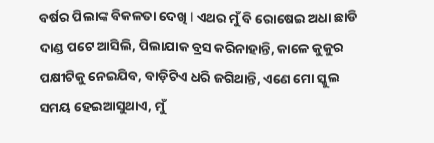ବର୍ଷର ପିଲାଙ୍କ ବିକଳତା ଦେଖି l ଏଥର ମୁଁ ବି ରୋଷେଇ ଅଧା ଛାଡି ଦାଣ୍ଡ ପଟେ ଆସିଲି, ପିଲାଯାକ ବ୍ରସ କରିନାହାନ୍ତି, କାଳେ କୁକୁର ପକ୍ଷୀଟିକୁ ନେଇଯିବ, ବାଡ଼ିଟିଏ ଧରି ଜଗିଥାନ୍ତି, ଏଣେ ମୋ ସ୍କୁଲ ସମୟ ହେଇଆସୁଥାଏ, ମୁଁ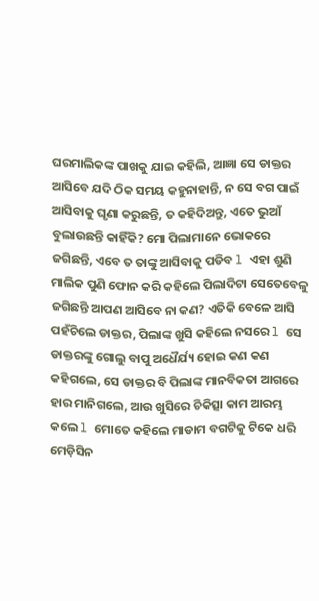ଘରମାଲିକଙ୍କ ପାଖକୁ ଯାଇ କହିଲି, ଆଜ୍ଞା ସେ ଡାକ୍ତର ଆସିବେ ଯଦି ଠିକ ସମୟ କହୁନାହାନ୍ତି, ନ ସେ ବଗ ପାଇଁ ଆସିବାକୁ ଘୃଣା କରୁଛନ୍ତି, ତ କହିଦିଅନ୍ତୁ, ଏତେ ଭୁଆଁ ବୁଲାଉଛନ୍ତି କାହିଁକି? ମୋ ପିଲାମାନେ ଭୋକରେ ଜଗିଛନ୍ତି, ଏବେ ତ ତାଙ୍କୁ ଆସିବାକୁ ପଡିବ l ଏହା ଶୁଣି ମାଲିକ ପୁଣି ଫୋନ କରି କହିଲେ ପିଲାଦିଟା ସେତେବେଳୁ ଜଗିଛନ୍ତି ଆପଣ ଆସିବେ ନା କଣ? ଏତିକି ବେଳେ ଆସି ପହଁଚିଲେ ଡାକ୍ତର, ପିଲାଙ୍କ ଖୁସି କହିଲେ ନସରେ l ସେ ଡାକ୍ତରଙ୍କୁ ଗୋଲୁ ବାପୁ ଅଧୈର୍ଯ୍ୟ ହୋଇ କଣ କଣ କହିଗଲେ, ସେ ଡାକ୍ତର ବି ପିଲାଙ୍କ ମାନବିକତା ଆଗରେ ହାର ମାନିଗଲେ, ଆଉ ଖୁସିରେ ଚିକିତ୍ସା କାମ ଆରମ୍ଭ କଲେ l ମୋତେ କହିଲେ ମାଡାମ ବଗଟିକୁ ଟିକେ ଧରି ମେଡ଼ିସିନ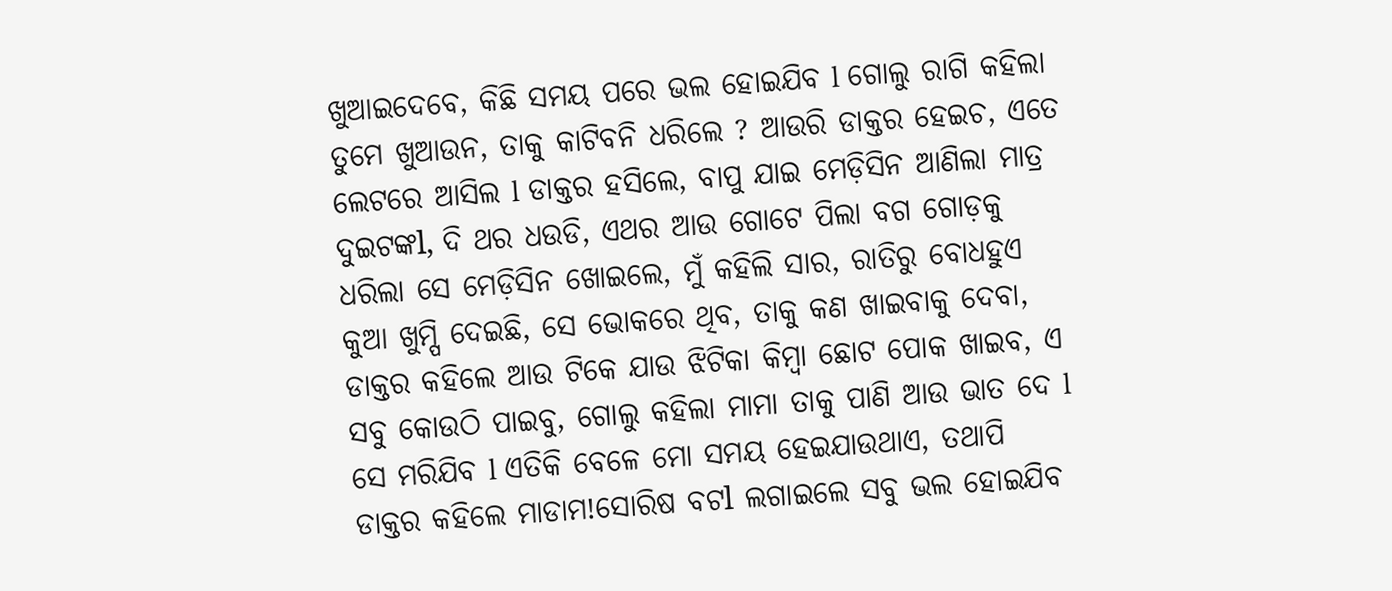ଖୁଆଇଦେବେ, କିଛି ସମୟ ପରେ ଭଲ ହୋଇଯିବ l ଗୋଲୁ ରାଗି କହିଲା ତୁମେ ଖୁଆଉନ, ତାକୁ କାଟିବନି ଧରିଲେ ? ଆଉରି ଡାକ୍ତର ହେଇଚ, ଏତେ ଲେଟରେ ଆସିଲ l ଡାକ୍ତର ହସିଲେ, ବାପୁ ଯାଇ ମେଡ଼ିସିନ ଆଣିଲା ମାତ୍ର ଦୁଇଟଙ୍କl, ଦି ଥର ଧଉଡି, ଏଥର ଆଉ ଗୋଟେ ପିଲା ବଗ ଗୋଡ଼କୁ ଧରିଲା ସେ ମେଡ଼ିସିନ ଖୋଇଲେ, ମୁଁ କହିଲି ସାର, ରାତିରୁ ବୋଧହୁଏ କୁଆ ଖୁମ୍ପି ଦେଇଛି, ସେ ଭୋକରେ ଥିବ, ତାକୁ କଣ ଖାଇବାକୁ ଦେବା, ଡାକ୍ତର କହିଲେ ଆଉ ଟିକେ ଯାଉ ଝିଟିକା କିମ୍ବା ଛୋଟ ପୋକ ଖାଇବ, ଏ ସବୁ କୋଉଠି ପାଇବୁ, ଗୋଲୁ କହିଲା ମାମା ତାକୁ ପାଣି ଆଉ ଭାତ ଦେ l ସେ ମରିଯିବ l ଏତିକି ବେଳେ ମୋ ସମୟ ହେଇଯାଉଥାଏ, ତଥାପି ଡାକ୍ତର କହିଲେ ମାଡାମ!ସୋରିଷ ବଟl ଲଗାଇଲେ ସବୁ ଭଲ ହୋଇଯିବ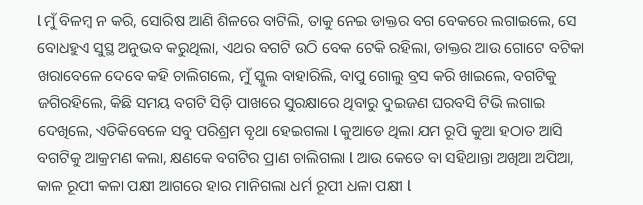l ମୁଁ ବିଳମ୍ବ ନ କରି, ସୋରିଷ ଆଣି ଶିଳରେ ବାଟିଲି, ତାକୁ ନେଇ ଡାକ୍ତର ବଗ ବେକରେ ଲଗାଇଲେ, ସେ ବୋଧହୁଏ ସୁସ୍ଥ ଅନୁଭବ କରୁଥିଲା, ଏଥର ବଗଟି ଉଠି ବେକ ଟେକି ରହିଲା, ଡାକ୍ତର ଆଉ ଗୋଟେ ବଟିକା ଖରାବେଳେ ଦେବେ କହି ଚାଲିଗଲେ, ମୁଁ ସ୍କୁଲ ବାହାରିଲି, ବାପୁ ଗୋଲୁ ବ୍ରସ କରି ଖାଇଲେ, ବଗଟିକୁ ଜଗିରହିଲେ, କିଛି ସମୟ ବଗଟି ସିଡ଼ି ପାଖରେ ସୁରକ୍ଷାରେ ଥିବାରୁ ଦୁଇଜଣ ଘରବସି ଟିଭି ଲଗାଇ ଦେଖିଲେ, ଏତିକିବେଳେ ସବୁ ପରିଶ୍ରମ ବୃଥା ହେଇଗଲା l କୁଆଡେ ଥିଲା ଯମ ରୂପି କୁଆ ହଠାତ ଆସି ବଗଟିକୁ ଆକ୍ରମଣ କଲା, କ୍ଷଣକେ ବଗଟିର ପ୍ରାଣ ଚାଲିଗଲା l ଆଉ କେତେ ବା ସହିଥାନ୍ତା ଅଖିଆ ଅପିଆ, କାଳ ରୂପୀ କଳା ପକ୍ଷୀ ଆଗରେ ହାର ମାନିଗଲା ଧର୍ମ ରୂପୀ ଧଳା ପକ୍ଷୀ l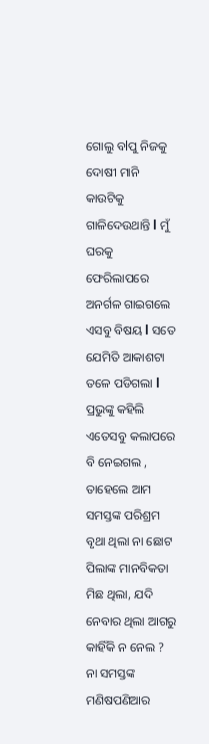ଗୋଲୁ ବlପୁ ନିଜକୁ ଦୋଷୀ ମାନି କାଉଟିକୁ ଗାଳିଦେଉଥାନ୍ତି l ମୁଁ ଘରକୁ ଫେରିଲାପରେ ଅନର୍ଗଳ ଗାଇଗଲେ ଏସବୁ ବିଷୟ l ସତେ ଯେମିତି ଆକାଶଟା ତଳେ ପଡିଗଲା l ପ୍ରଭୁଙ୍କୁ କହିଲି ଏତେସବୁ କଲାପରେ ବି ନେଇଗଲ , ତାହେଲେ ଆମ ସମସ୍ତଙ୍କ ପରିଶ୍ରମ ବୃଥା ଥିଲା ନା ଛୋଟ ପିଲାଙ୍କ ମାନବିକତା ମିଛ ଥିଲା, ଯଦି ନେବାର ଥିଲା ଆଗରୁ କାହିଁକି ନ ନେଲ ? ନା ସମସ୍ତଙ୍କ ମଣିଷପଣିଆର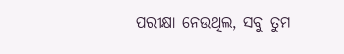ପରୀକ୍ଷା ନେଉଥିଲ, ସବୁ ତୁମ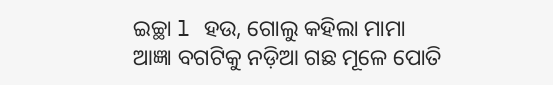ଇଚ୍ଛା l ହଉ, ଗୋଲୁ କହିଲା ମାମା ଆଜ୍ଞା ବଗଟିକୁ ନଡ଼ିଆ ଗଛ ମୂଳେ ପୋତି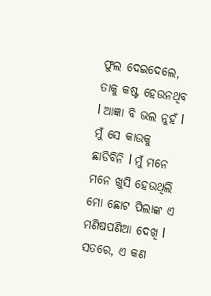ଫୁଲ ଦେଇଦେଲେ, ତାକୁ କଷ୍ଟ ହେଉନଥିବ l ଆଜ୍ଞା ବି ଭଲ ନୁହଁ l ମୁଁ ସେ କାଉକୁ ଛାଡିବିନି l ମୁଁ ମନେ ମନେ ଖୁସି ହେଉଥିଲି ମୋ ଛୋଟ ପିଲାଙ୍କ ଏ ମଣିଷପଣିଆ ଦେଖି l ସତରେ, ଏ କଣ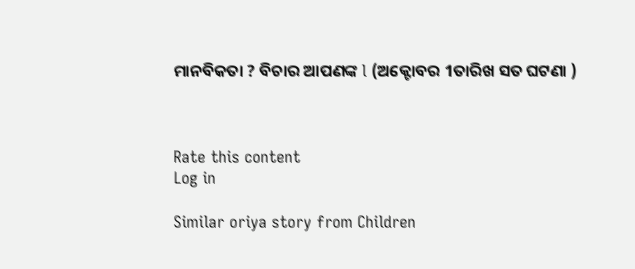ମାନବିକତା ? ବିଚାର ଆପଣଙ୍କ l (ଅକ୍ଟୋବର 1ତାରିଖ ସତ ଘଟଣା )



Rate this content
Log in

Similar oriya story from Children